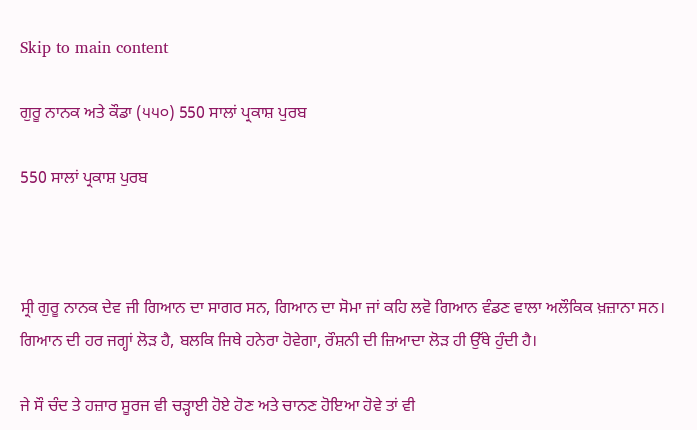Skip to main content

ਗੁਰੂ ਨਾਨਕ ਅਤੇ ਕੌਡਾ (੫੫੦) 550 ਸਾਲਾਂ ਪ੍ਰਕਾਸ਼ ਪੁਰਬ

550 ਸਾਲਾਂ ਪ੍ਰਕਾਸ਼ ਪੁਰਬ



ਸ੍ਰੀ ਗੁਰੂ ਨਾਨਕ ਦੇਵ ਜੀ ਗਿਆਨ ਦਾ ਸਾਗਰ ਸਨ, ਗਿਆਨ ਦਾ ਸੋਮਾ ਜਾਂ ਕਹਿ ਲਵੋ ਗਿਆਨ ਵੰਡਣ ਵਾਲਾ ਅਲੌਕਿਕ ਖ਼ਜ਼ਾਨਾ ਸਨ। ਗਿਆਨ ਦੀ ਹਰ ਜਗ੍ਹਾਂ ਲੋੜ ਹੈ, ਬਲਕਿ ਜਿਥੇ ਹਨੇਰਾ ਹੋਵੇਗਾ, ਰੌਸ਼ਨੀ ਦੀ ਜ਼ਿਆਦਾ ਲੋੜ ਹੀ ਉੱਥੇ ਹੁੰਦੀ ਹੈ।

ਜੇ ਸੌ ਚੰਦ ਤੇ ਹਜ਼ਾਰ ਸੂਰਜ ਵੀ ਚੜ੍ਹਾਈ ਹੋਏ ਹੋਣ ਅਤੇ ਚਾਨਣ ਹੋਇਆ ਹੋਵੇ ਤਾਂ ਵੀ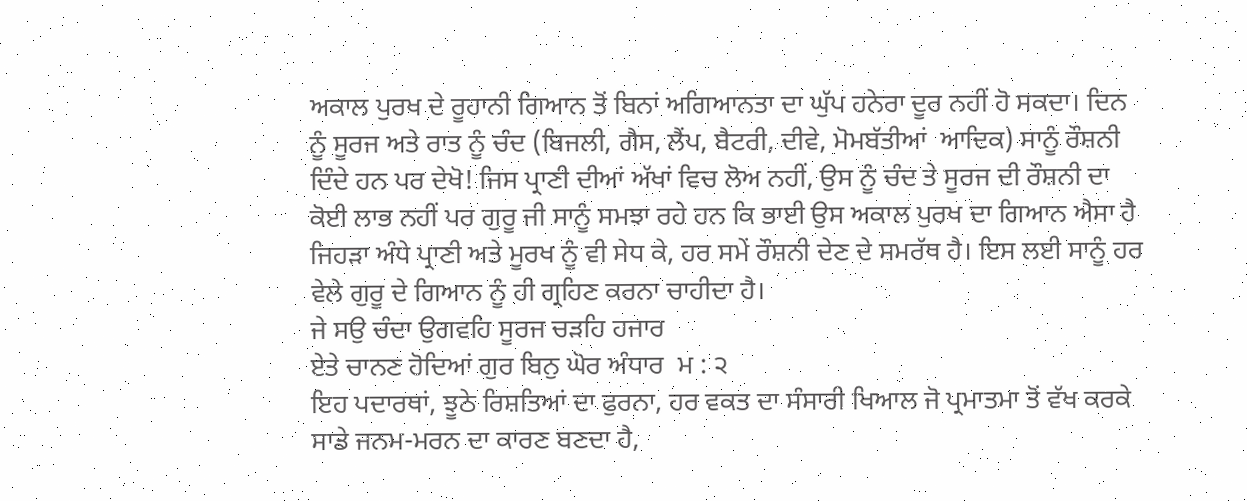ਅਕਾਲ ਪੁਰਖ ਦੇ ਰੂਹਾਨੀ ਗਿਆਨ ਤੋਂ ਬਿਨਾਂ ਅਗਿਆਨਤਾ ਦਾ ਘੁੱਪ ਹਨੇਰਾ ਦੂਰ ਨਹੀਂ ਹੋ ਸਕਦਾ। ਦਿਨ ਨੂੰ ਸੂਰਜ ਅਤੇ ਰਾਤ ਨੂੰ ਚੰਦ (ਬਿਜਲੀ, ਗੈਸ, ਲੈਂਪ, ਬੈਟਰੀ, ਦੀਵੇ, ਮੋਮਬੱਤੀਆਂ  ਆਦਿਕ) ਸਾਨੂੰ ਰੌਸ਼ਨੀ ਦਿੰਦੇ ਹਨ ਪਰ ਦੇਖੋ! ਜਿਸ ਪ੍ਰਾਣੀ ਦੀਆਂ ਅੱਖਾਂ ਵਿਚ ਲੋਅ ਨਹੀਂ, ਉਸ ਨੂੰ ਚੰਦ ਤੇ ਸੂਰਜ ਦੀ ਰੌਸ਼ਨੀ ਦਾ ਕੋਈ ਲਾਭ ਨਹੀਂ ਪਰ ਗੁਰੂ ਜੀ ਸਾਨੂੰ ਸਮਝਾ ਰਹੇ ਹਨ ਕਿ ਭਾਈ ਉਸ ਅਕਾਲ ਪੁਰਖ ਦਾ ਗਿਆਨ ਐਸਾ ਹੈ ਜਿਹੜਾ ਅੰਧੇ ਪ੍ਰਾਣੀ ਅਤੇ ਮੂਰਖ ਨੂੰ ਵੀ ਸੇਧ ਕੇ, ਹਰ ਸਮੇਂ ਰੌਸ਼ਨੀ ਦੇਣ ਦੇ ਸਮਰੱਥ ਹੈ। ਇਸ ਲਈ ਸਾਨੂੰ ਹਰ ਵੇਲੇ ਗੁਰੂ ਦੇ ਗਿਆਨ ਨੂੰ ਹੀ ਗ੍ਰਹਿਣ ਕਰਨਾ ਚਾਹੀਦਾ ਹੈ।
ਜੇ ਸਉ ਚੰਦਾ ਉਗਵਹਿ ਸੂਰਜ ਚੜਹਿ ਹਜਾਰ
ਏਤੇ ਚਾਨਣ ਹੋਦਿਆਂ ਗੁਰ ਬਿਨੁ ਘੋਰ ਅੰਧਾਰ  ਮ : ੨
ਇਹ ਪਦਾਰਥਾਂ, ਝੂਠੇ ਰਿਸ਼ਤਿਆਂ ਦਾ ਫੁਰਨਾ, ਹਰ ਵਕਤ ਦਾ ਸੰਸਾਰੀ ਖਿਆਲ ਜੋ ਪ੍ਰਮਾਤਮਾ ਤੋਂ ਵੱਖ ਕਰਕੇ ਸਾਡੇ ਜਨਮ-ਮਰਨ ਦਾ ਕਾਰਣ ਬਣਦਾ ਹੈ,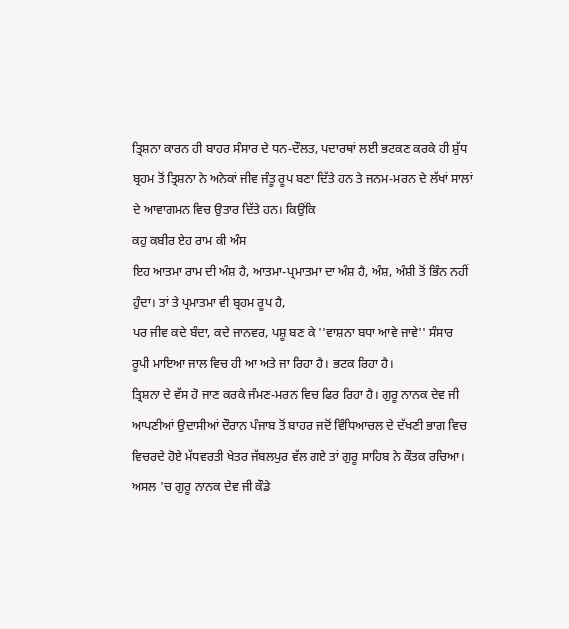ਤ੍ਰਿਸ਼ਨਾ ਕਾਰਨ ਹੀ ਬਾਹਰ ਸੰਸਾਰ ਦੇ ਧਨ-ਦੌਲਤ, ਪਦਾਰਥਾਂ ਲਈ ਭਟਕਣ ਕਰਕੇ ਹੀ ਸ਼ੁੱਧ ਬ੍ਰਹਮ ਤੋਂ ਤ੍ਰਿਸ਼ਨਾ ਨੇ ਅਨੇਕਾਂ ਜੀਵ ਜੰਤੂ ਰੂਪ ਬਣਾ ਦਿੱਤੇ ਹਨ ਤੇ ਜਨਮ-ਮਰਨ ਦੇ ਲੱਖਾਂ ਸਾਲਾਂ ਦੇ ਆਵਾਗਮਨ ਵਿਚ ਉਤਾਰ ਦਿੱਤੇ ਹਨ। ਕਿਉਂਕਿ
ਕਹੁ ਕਬੀਰ ਏਹ ਰਾਮ ਕੀ ਅੰਸ
ਇਹ ਆਤਮਾ ਰਾਮ ਦੀ ਅੰਸ਼ ਹੈ, ਆਤਮਾ-ਪ੍ਰਮਾਤਮਾ ਦਾ ਅੰਸ਼ ਹੈ, ਅੰਸ਼, ਅੰਸ਼ੀ ਤੋਂ ਭਿੰਨ ਨਹੀਂ ਹੁੰਦਾ। ਤਾਂ ਤੇ ਪ੍ਰਮਾਤਮਾ ਵੀ ਬ੍ਰਹਮ ਰੂਪ ਹੈ,
ਪਰ ਜੀਵ ਕਦੇ ਬੰਦਾ, ਕਦੇ ਜਾਨਵਰ, ਪਸ਼ੂ ਬਣ ਕੇ ''ਵਾਸ਼ਨਾ ਬਧਾ ਆਵੇ ਜਾਵੇ'' ਸੰਸਾਰ ਰੂਪੀ ਮਾਇਆ ਜਾਲ ਵਿਚ ਹੀ ਆ ਅਤੇ ਜਾ ਰਿਹਾ ਹੈ। ਭਟਕ ਰਿਹਾ ਹੈ।
ਤ੍ਰਿਸ਼ਨਾ ਦੇ ਵੱਸ ਹੋ ਜਾਣ ਕਰਕੇ ਜੰਮਣ-ਮਰਨ ਵਿਚ ਫਿਰ ਰਿਹਾ ਹੈ। ਗੁਰੂ ਨਾਨਕ ਦੇਵ ਜੀ ਆਪਣੀਆਂ ਉਦਾਸੀਆਂ ਦੌਰਾਨ ਪੰਜਾਬ ਤੋਂ ਬਾਹਰ ਜਦੋਂ ਵਿੰਧਿਆਚਲ ਦੇ ਦੱਖਣੀ ਭਾਗ ਵਿਚ ਵਿਚਰਦੇ ਹੋਏ ਮੱਧਵਰਤੀ ਖੇਤਰ ਜੱਬਲਪੁਰ ਵੱਲ ਗਏ ਤਾਂ ਗੁਰੂ ਸਾਹਿਬ ਨੇ ਕੌਤਕ ਰਚਿਆ। ਅਸਲ 'ਚ ਗੁਰੂ ਨਾਨਕ ਦੇਵ ਜੀ ਕੌਡੇ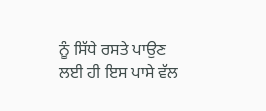ਨੂੰ ਸਿੱਧੇ ਰਸਤੇ ਪਾਉਣ ਲਈ ਹੀ ਇਸ ਪਾਸੇ ਵੱਲ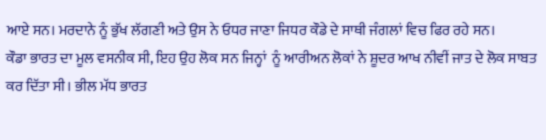ਆਏ ਸਨ। ਮਰਦਾਨੇ ਨੂੰ ਭੁੱਖ ਲੱਗਣੀ ਅਤੇ ਉਸ ਨੇ ਓਧਰ ਜਾਣਾ ਜਿਧਰ ਕੌਡੇ ਦੇ ਸਾਥੀ ਜੰਗਲਾਂ ਵਿਚ ਫਿਰ ਰਹੇ ਸਨ।
ਕੌਡਾ ਭਾਰਤ ਦਾ ਮੂਲ ਵਸਨੀਕ ਸੀ, ਇਹ ਉਹ ਲੋਕ ਸਨ ਜਿਨ੍ਹਾਂ  ਨੂੰ ਆਰੀਅਨ ਲੋਕਾਂ ਨੇ ਸ਼ੂਦਰ ਆਖ ਨੀਵੀਂ ਜਾਤ ਦੇ ਲੋਕ ਸਾਬਤ ਕਰ ਦਿੱਤਾ ਸੀ। ਭੀਲ ਮੱਧ ਭਾਰਤ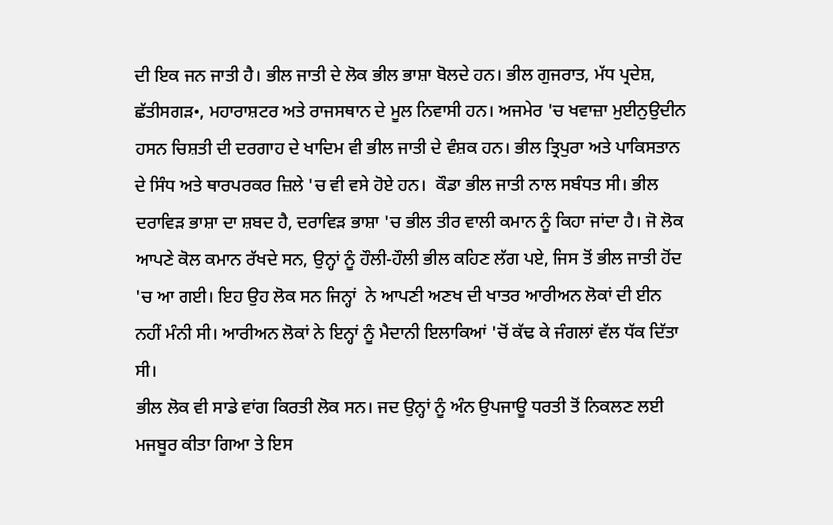ਦੀ ਇਕ ਜਨ ਜਾਤੀ ਹੈ। ਭੀਲ ਜਾਤੀ ਦੇ ਲੋਕ ਭੀਲ ਭਾਸ਼ਾ ਬੋਲਦੇ ਹਨ। ਭੀਲ ਗੁਜਰਾਤ, ਮੱਧ ਪ੍ਰਦੇਸ਼, ਛੱਤੀਸਗੜ•, ਮਹਾਰਾਸ਼ਟਰ ਅਤੇ ਰਾਜਸਥਾਨ ਦੇ ਮੂਲ ਨਿਵਾਸੀ ਹਨ। ਅਜਮੇਰ 'ਚ ਖਵਾਜ਼ਾ ਮੁਈਨੁਉਦੀਨ ਹਸਨ ਚਿਸ਼ਤੀ ਦੀ ਦਰਗਾਹ ਦੇ ਖਾਦਿਮ ਵੀ ਭੀਲ ਜਾਤੀ ਦੇ ਵੰਸ਼ਕ ਹਨ। ਭੀਲ ਤ੍ਰਿਪੁਰਾ ਅਤੇ ਪਾਕਿਸਤਾਨ ਦੇ ਸਿੰਧ ਅਤੇ ਥਾਰਪਰਕਰ ਜ਼ਿਲੇ 'ਚ ਵੀ ਵਸੇ ਹੋਏ ਹਨ।  ਕੌਡਾ ਭੀਲ ਜਾਤੀ ਨਾਲ ਸਬੰਧਤ ਸੀ। ਭੀਲ ਦਰਾਵਿੜ ਭਾਸ਼ਾ ਦਾ ਸ਼ਬਦ ਹੈ, ਦਰਾਵਿੜ ਭਾਸ਼ਾ 'ਚ ਭੀਲ ਤੀਰ ਵਾਲੀ ਕਮਾਨ ਨੂੰ ਕਿਹਾ ਜਾਂਦਾ ਹੈ। ਜੋ ਲੋਕ ਆਪਣੇ ਕੋਲ ਕਮਾਨ ਰੱਖਦੇ ਸਨ, ਉਨ੍ਹਾਂ ਨੂੰ ਹੌਲੀ-ਹੌਲੀ ਭੀਲ ਕਹਿਣ ਲੱਗ ਪਏ, ਜਿਸ ਤੋਂ ਭੀਲ ਜਾਤੀ ਹੋਂਦ 'ਚ ਆ ਗਈ। ਇਹ ਉਹ ਲੋਕ ਸਨ ਜਿਨ੍ਹਾਂ  ਨੇ ਆਪਣੀ ਅਣਖ ਦੀ ਖਾਤਰ ਆਰੀਅਨ ਲੋਕਾਂ ਦੀ ਈਨ ਨਹੀਂ ਮੰਨੀ ਸੀ। ਆਰੀਅਨ ਲੋਕਾਂ ਨੇ ਇਨ੍ਹਾਂ ਨੂੰ ਮੈਦਾਨੀ ਇਲਾਕਿਆਂ 'ਚੋਂ ਕੱਢ ਕੇ ਜੰਗਲਾਂ ਵੱਲ ਧੱਕ ਦਿੱਤਾ ਸੀ।
ਭੀਲ ਲੋਕ ਵੀ ਸਾਡੇ ਵਾਂਗ ਕਿਰਤੀ ਲੋਕ ਸਨ। ਜਦ ਉਨ੍ਹਾਂ ਨੂੰ ਅੰਨ ਉਪਜਾਊ ਧਰਤੀ ਤੋਂ ਨਿਕਲਣ ਲਈ ਮਜਬੂਰ ਕੀਤਾ ਗਿਆ ਤੇ ਇਸ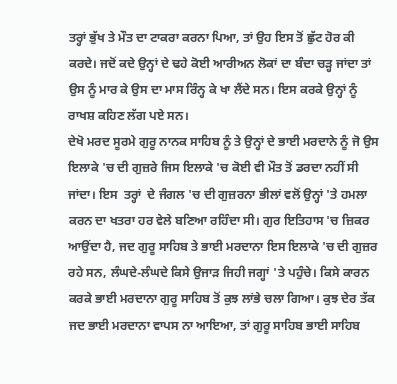ਤਰ੍ਹਾਂ ਭੁੱਖ ਤੇ ਮੌਤ ਦਾ ਟਾਕਰਾ ਕਰਨਾ ਪਿਆ, ਤਾਂ ਉਹ ਇਸ ਤੋਂ ਛੁੱਟ ਹੋਰ ਕੀ ਕਰਦੇ। ਜਦੋਂ ਕਦੇ ਉਨ੍ਹਾਂ ਦੇ ਢਹੇ ਕੋਈ ਆਰੀਅਨ ਲੋਕਾਂ ਦਾ ਬੰਦਾ ਚੜ੍ਹ ਜਾਂਦਾ ਤਾਂ ਉਸ ਨੂੰ ਮਾਰ ਕੇ ਉਸ ਦਾ ਮਾਸ ਰਿੰਨ੍ਹ ਕੇ ਖਾ ਲੈਂਦੇ ਸਨ। ਇਸ ਕਰਕੇ ਉਨ੍ਹਾਂ ਨੂੰ ਰਾਖਸ਼ ਕਹਿਣ ਲੱਗ ਪਏ ਸਨ।
ਦੇਖੋ ਮਰਦ ਸੂਰਮੇ ਗੁਰੂ ਨਾਨਕ ਸਾਹਿਬ ਨੂੰ ਤੇ ਉਨ੍ਹਾਂ ਦੇ ਭਾਈ ਮਰਦਾਨੇ ਨੂੰ ਜੋ ਉਸ ਇਲਾਕੇ 'ਚ ਦੀ ਗੁਜ਼ਰੇ ਜਿਸ ਇਲਾਕੇ 'ਚ ਕੋਈ ਵੀ ਮੌਤ ਤੋਂ ਡਰਦਾ ਨਹੀਂ ਸੀ ਜਾਂਦਾ। ਇਸ  ਤਰ੍ਹਾਂ  ਦੇ ਜੰਗਲ 'ਚ ਦੀ ਗੁਜ਼ਰਨਾ ਭੀਲਾਂ ਵਲੋਂ ਉਨ੍ਹਾਂ 'ਤੇ ਹਮਲਾ ਕਰਨ ਦਾ ਖਤਰਾ ਹਰ ਵੇਲੇ ਬਣਿਆ ਰਹਿੰਦਾ ਸੀ। ਗੁਰ ਇਤਿਹਾਸ 'ਚ ਜ਼ਿਕਰ ਆਉਂਦਾ ਹੈ, ਜਦ ਗੁਰੂ ਸਾਹਿਬ ਤੇ ਭਾਈ ਮਰਦਾਨਾ ਇਸ ਇਲਾਕੇ 'ਚ ਦੀ ਗੁਜ਼ਰ ਰਹੇ ਸਨ, ਲੰਘਦੇ-ਲੰਘਦੇ ਕਿਸੇ ਉਜਾੜ ਜਿਹੀ ਜਗ੍ਹਾਂ 'ਤੇ ਪਹੁੰਚੇ। ਕਿਸੇ ਕਾਰਨ ਕਰਕੇ ਭਾਈ ਮਰਦਾਨਾ ਗੁਰੂ ਸਾਹਿਬ ਤੋਂ ਕੁਝ ਲਾਂਭੇ ਚਲਾ ਗਿਆ। ਕੁਝ ਦੇਰ ਤੱਕ ਜਦ ਭਾਈ ਮਰਦਾਨਾ ਵਾਪਸ ਨਾ ਆਇਆ, ਤਾਂ ਗੁਰੂ ਸਾਹਿਬ ਭਾਈ ਸਾਹਿਬ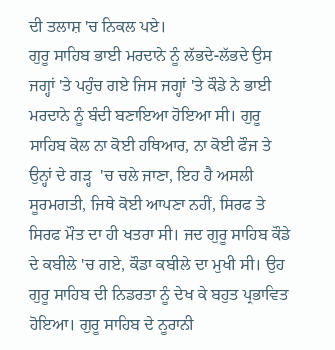ਦੀ ਤਲਾਸ਼ 'ਚ ਨਿਕਲ ਪਏ।
ਗੁਰੂ ਸਾਹਿਬ ਭਾਈ ਮਰਦਾਨੇ ਨੂੰ ਲੱਭਦੇ-ਲੱਭਦੇ ਉਸ ਜਗ੍ਹਾਂ 'ਤੇ ਪਹੁੰਚ ਗਏ ਜਿਸ ਜਗ੍ਹਾਂ 'ਤੇ ਕੌਡੇ ਨੇ ਭਾਈ ਮਰਦਾਨੇ ਨੂੰ ਬੰਦੀ ਬਣਾਇਆ ਹੋਇਆ ਸੀ। ਗੁਰੂ ਸਾਹਿਬ ਕੋਲ ਨਾ ਕੋਈ ਹਥਿਆਰ, ਨਾ ਕੋਈ ਫੌਜ ਤੇ ਉਨ੍ਹਾਂ ਦੇ ਗੜ੍ਹ  'ਚ ਚਲੇ ਜਾਣਾ, ਇਹ ਹੈ ਅਸਲੀ ਸੂਰਮਗਤੀ, ਜਿਥੇ ਕੋਈ ਆਪਣਾ ਨਹੀਂ, ਸਿਰਫ ਤੇ ਸਿਰਫ ਮੌਤ ਦਾ ਹੀ ਖਤਰਾ ਸੀ। ਜਦ ਗੁਰੂ ਸਾਹਿਬ ਕੌਡੇ ਦੇ ਕਬੀਲੇ 'ਚ ਗਏ, ਕੌਡਾ ਕਬੀਲੇ ਦਾ ਮੁਖੀ ਸੀ। ਉਹ ਗੁਰੂ ਸਾਹਿਬ ਦੀ ਨਿਡਰਤਾ ਨੂੰ ਦੇਖ ਕੇ ਬਹੁਤ ਪ੍ਰਭਾਵਿਤ ਹੋਇਆ। ਗੁਰੂ ਸਾਹਿਬ ਦੇ ਨੂਰਾਨੀ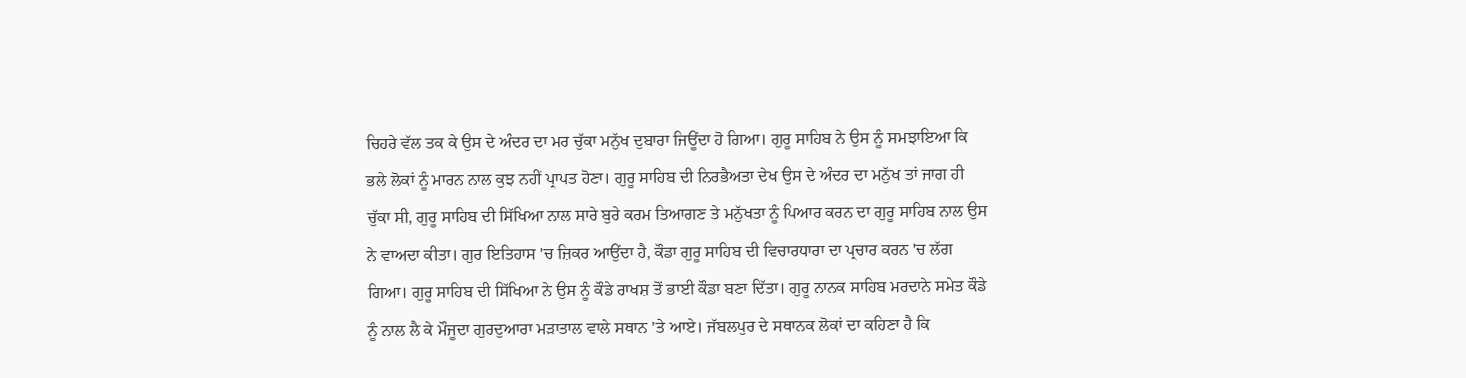ਚਿਹਰੇ ਵੱਲ ਤਕ ਕੇ ਉਸ ਦੇ ਅੰਦਰ ਦਾ ਮਰ ਚੁੱਕਾ ਮਨੁੱਖ ਦੁਬਾਰਾ ਜਿਊਂਦਾ ਹੋ ਗਿਆ। ਗੁਰੂ ਸਾਹਿਬ ਨੇ ਉਸ ਨੂੰ ਸਮਝਾਇਆ ਕਿ ਭਲੇ ਲੋਕਾਂ ਨੂੰ ਮਾਰਨ ਨਾਲ ਕੁਝ ਨਹੀਂ ਪ੍ਰਾਪਤ ਹੋਣਾ। ਗੁਰੂ ਸਾਹਿਬ ਦੀ ਨਿਰਭੈਅਤਾ ਦੇਖ ਉਸ ਦੇ ਅੰਦਰ ਦਾ ਮਨੁੱਖ ਤਾਂ ਜਾਗ ਹੀ ਚੁੱਕਾ ਸੀ, ਗੁਰੂ ਸਾਹਿਬ ਦੀ ਸਿੱਖਿਆ ਨਾਲ ਸਾਰੇ ਬੁਰੇ ਕਰਮ ਤਿਆਗਣ ਤੇ ਮਨੁੱਖਤਾ ਨੂੰ ਪਿਆਰ ਕਰਨ ਦਾ ਗੁਰੂ ਸਾਹਿਬ ਨਾਲ ਉਸ ਨੇ ਵਾਅਦਾ ਕੀਤਾ। ਗੁਰ ਇਤਿਹਾਸ 'ਚ ਜ਼ਿਕਰ ਆਉਂਦਾ ਹੈ, ਕੌਡਾ ਗੁਰੂ ਸਾਹਿਬ ਦੀ ਵਿਚਾਰਧਾਰਾ ਦਾ ਪ੍ਰਚਾਰ ਕਰਨ 'ਚ ਲੱਗ ਗਿਆ। ਗੁਰੂ ਸਾਹਿਬ ਦੀ ਸਿੱਖਿਆ ਨੇ ਉਸ ਨੂੰ ਕੌਡੇ ਰਾਖਸ਼ ਤੋਂ ਭਾਈ ਕੌਡਾ ਬਣਾ ਦਿੱਤਾ। ਗੁਰੂ ਨਾਨਕ ਸਾਹਿਬ ਮਰਦਾਨੇ ਸਮੇਤ ਕੌਡੇ ਨੂੰ ਨਾਲ ਲੈ ਕੇ ਮੌਜੂਦਾ ਗੁਰਦੁਆਰਾ ਮੜਾਤਾਲ ਵਾਲੇ ਸਥਾਨ 'ਤੇ ਆਏ। ਜੱਬਲਪੁਰ ਦੇ ਸਥਾਨਕ ਲੋਕਾਂ ਦਾ ਕਹਿਣਾ ਹੈ ਕਿ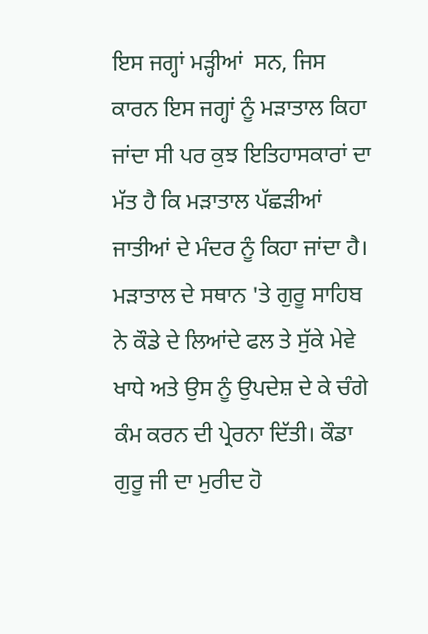ਇਸ ਜਗ੍ਹਾਂ ਮੜ੍ਹੀਆਂ  ਸਨ, ਜਿਸ ਕਾਰਨ ਇਸ ਜਗ੍ਹਾਂ ਨੂੰ ਮੜਾਤਾਲ ਕਿਹਾ ਜਾਂਦਾ ਸੀ ਪਰ ਕੁਝ ਇਤਿਹਾਸਕਾਰਾਂ ਦਾ ਮੱਤ ਹੈ ਕਿ ਮੜਾਤਾਲ ਪੱਛੜੀਆਂ ਜਾਤੀਆਂ ਦੇ ਮੰਦਰ ਨੂੰ ਕਿਹਾ ਜਾਂਦਾ ਹੈ।
ਮੜਾਤਾਲ ਦੇ ਸਥਾਨ 'ਤੇ ਗੁਰੂ ਸਾਹਿਬ ਨੇ ਕੌਡੇ ਦੇ ਲਿਆਂਦੇ ਫਲ ਤੇ ਸੁੱਕੇ ਮੇਵੇ ਖਾਧੇ ਅਤੇ ਉਸ ਨੂੰ ਉਪਦੇਸ਼ ਦੇ ਕੇ ਚੰਗੇ ਕੰਮ ਕਰਨ ਦੀ ਪ੍ਰੇਰਨਾ ਦਿੱਤੀ। ਕੌਡਾ ਗੁਰੂ ਜੀ ਦਾ ਮੁਰੀਦ ਹੋ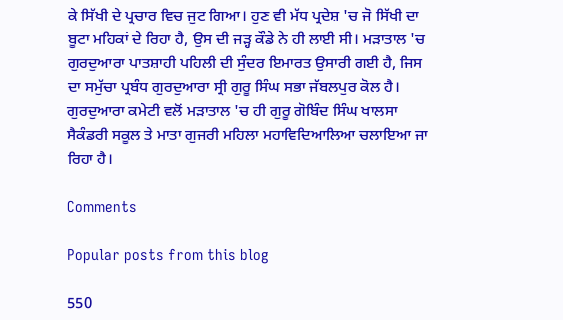ਕੇ ਸਿੱਖੀ ਦੇ ਪ੍ਰਚਾਰ ਵਿਚ ਜੁਟ ਗਿਆ। ਹੁਣ ਵੀ ਮੱਧ ਪ੍ਰਦੇਸ਼ 'ਚ ਜੋ ਸਿੱਖੀ ਦਾ ਬੂਟਾ ਮਹਿਕਾਂ ਦੇ ਰਿਹਾ ਹੈ, ਉਸ ਦੀ ਜੜ੍ਹ ਕੌਡੇ ਨੇ ਹੀ ਲਾਈ ਸੀ। ਮੜਾਤਾਲ 'ਚ ਗੁਰਦੁਆਰਾ ਪਾਤਸ਼ਾਹੀ ਪਹਿਲੀ ਦੀ ਸੁੰਦਰ ਇਮਾਰਤ ਉਸਾਰੀ ਗਈ ਹੈ, ਜਿਸ ਦਾ ਸਮੁੱਚਾ ਪ੍ਰਬੰਧ ਗੁਰਦੁਆਰਾ ਸ੍ਰੀ ਗੁਰੂ ਸਿੰਘ ਸਭਾ ਜੱਬਲਪੁਰ ਕੋਲ ਹੈ। ਗੁਰਦੁਆਰਾ ਕਮੇਟੀ ਵਲੋਂ ਮੜਾਤਾਲ 'ਚ ਹੀ ਗੁਰੂ ਗੋਬਿੰਦ ਸਿੰਘ ਖਾਲਸਾ ਸੈਕੰਡਰੀ ਸਕੂਲ ਤੇ ਮਾਤਾ ਗੁਜਰੀ ਮਹਿਲਾ ਮਹਾਵਿਦਿਆਲਿਆ ਚਲਾਇਆ ਜਾ ਰਿਹਾ ਹੈ।

Comments

Popular posts from this blog

550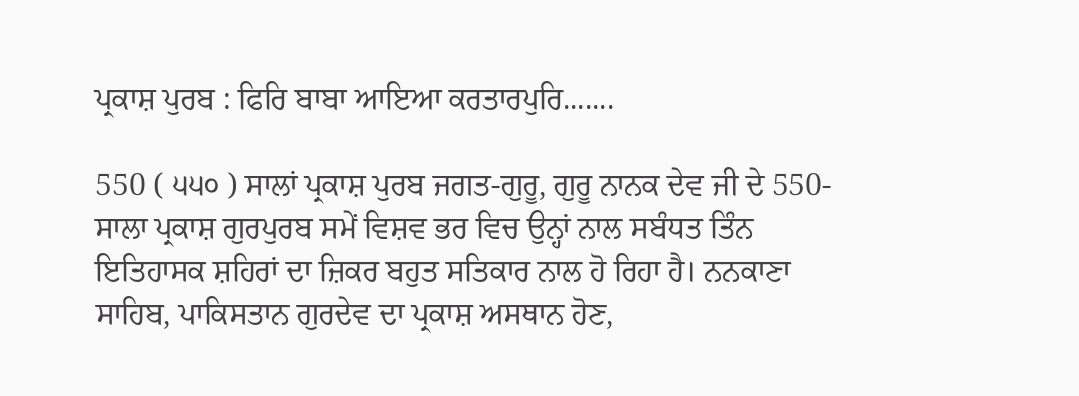ਪ੍ਰਕਾਸ਼ ਪੁਰਬ : ਫਿਰਿ ਬਾਬਾ ਆਇਆ ਕਰਤਾਰਪੁਰਿ.......

550 ( ੫੫੦ ) ਸਾਲਾਂ ਪ੍ਰਕਾਸ਼ ਪੁਰਬ ਜਗਤ-ਗੁਰੂ, ਗੁਰੂ ਨਾਨਕ ਦੇਵ ਜੀ ਦੇ 550-ਸਾਲਾ ਪ੍ਰਕਾਸ਼ ਗੁਰਪੁਰਬ ਸਮੇਂ ਵਿਸ਼ਵ ਭਰ ਵਿਚ ਉਨ੍ਹਾਂ ਨਾਲ ਸਬੰਧਤ ਤਿੰਨ ਇਤਿਹਾਸਕ ਸ਼ਹਿਰਾਂ ਦਾ ਜ਼ਿਕਰ ਬਹੁਤ ਸਤਿਕਾਰ ਨਾਲ ਹੋ ਰਿਹਾ ਹੈ। ਨਨਕਾਣਾ ਸਾਹਿਬ, ਪਾਕਿਸਤਾਨ ਗੁਰਦੇਵ ਦਾ ਪ੍ਰਕਾਸ਼ ਅਸਥਾਨ ਹੋਣ,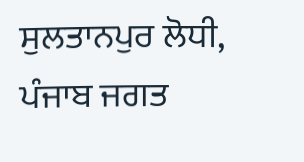ਸੁਲਤਾਨਪੁਰ ਲੋਧੀ, ਪੰਜਾਬ ਜਗਤ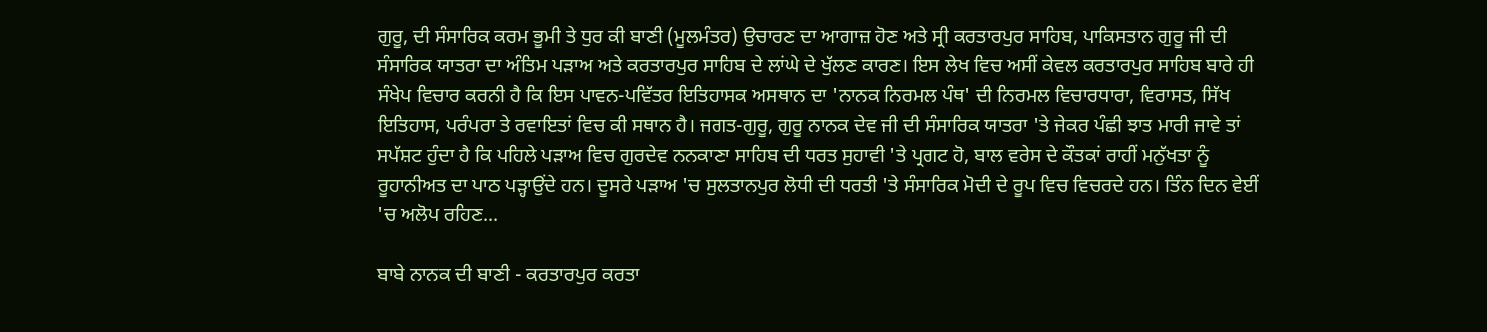ਗੁਰੂ, ਦੀ ਸੰਸਾਰਿਕ ਕਰਮ ਭੂਮੀ ਤੇ ਧੁਰ ਕੀ ਬਾਣੀ (ਮੂਲਮੰਤਰ) ਉਚਾਰਣ ਦਾ ਆਗਾਜ਼ ਹੋਣ ਅਤੇ ਸ੍ਰੀ ਕਰਤਾਰਪੁਰ ਸਾਹਿਬ, ਪਾਕਿਸਤਾਨ ਗੁਰੂ ਜੀ ਦੀ ਸੰਸਾਰਿਕ ਯਾਤਰਾ ਦਾ ਅੰਤਿਮ ਪੜਾਅ ਅਤੇ ਕਰਤਾਰਪੁਰ ਸਾਹਿਬ ਦੇ ਲਾਂਘੇ ਦੇ ਖੁੱਲਣ ਕਾਰਣ। ਇਸ ਲੇਖ ਵਿਚ ਅਸੀਂ ਕੇਵਲ ਕਰਤਾਰਪੁਰ ਸਾਹਿਬ ਬਾਰੇ ਹੀ ਸੰਖੇਪ ਵਿਚਾਰ ਕਰਨੀ ਹੈ ਕਿ ਇਸ ਪਾਵਨ-ਪਵਿੱਤਰ ਇਤਿਹਾਸਕ ਅਸਥਾਨ ਦਾ 'ਨਾਨਕ ਨਿਰਮਲ ਪੰਥ' ਦੀ ਨਿਰਮਲ ਵਿਚਾਰਧਾਰਾ, ਵਿਰਾਸਤ, ਸਿੱਖ ਇਤਿਹਾਸ, ਪਰੰਪਰਾ ਤੇ ਰਵਾਇਤਾਂ ਵਿਚ ਕੀ ਸਥਾਨ ਹੈ। ਜਗਤ-ਗੁਰੂ, ਗੁਰੂ ਨਾਨਕ ਦੇਵ ਜੀ ਦੀ ਸੰਸਾਰਿਕ ਯਾਤਰਾ 'ਤੇ ਜੇਕਰ ਪੰਛੀ ਝਾਤ ਮਾਰੀ ਜਾਵੇ ਤਾਂ ਸਪੱਸ਼ਟ ਹੁੰਦਾ ਹੈ ਕਿ ਪਹਿਲੇ ਪੜਾਅ ਵਿਚ ਗੁਰਦੇਵ ਨਨਕਾਣਾ ਸਾਹਿਬ ਦੀ ਧਰਤ ਸੁਹਾਵੀ 'ਤੇ ਪ੍ਰਗਟ ਹੋ, ਬਾਲ ਵਰੇਸ ਦੇ ਕੌਤਕਾਂ ਰਾਹੀਂ ਮਨੁੱਖਤਾ ਨੂੰ ਰੂਹਾਨੀਅਤ ਦਾ ਪਾਠ ਪੜ੍ਹਾਉਂਦੇ ਹਨ। ਦੂਸਰੇ ਪੜਾਅ 'ਚ ਸੁਲਤਾਨਪੁਰ ਲੋਧੀ ਦੀ ਧਰਤੀ 'ਤੇ ਸੰਸਾਰਿਕ ਮੋਦੀ ਦੇ ਰੂਪ ਵਿਚ ਵਿਚਰਦੇ ਹਨ। ਤਿੰਨ ਦਿਨ ਵੇਈਂ 'ਚ ਅਲੋਪ ਰਹਿਣ...

ਬਾਬੇ ਨਾਨਕ ਦੀ ਬਾਣੀ - ਕਰਤਾਰਪੁਰ ਕਰਤਾ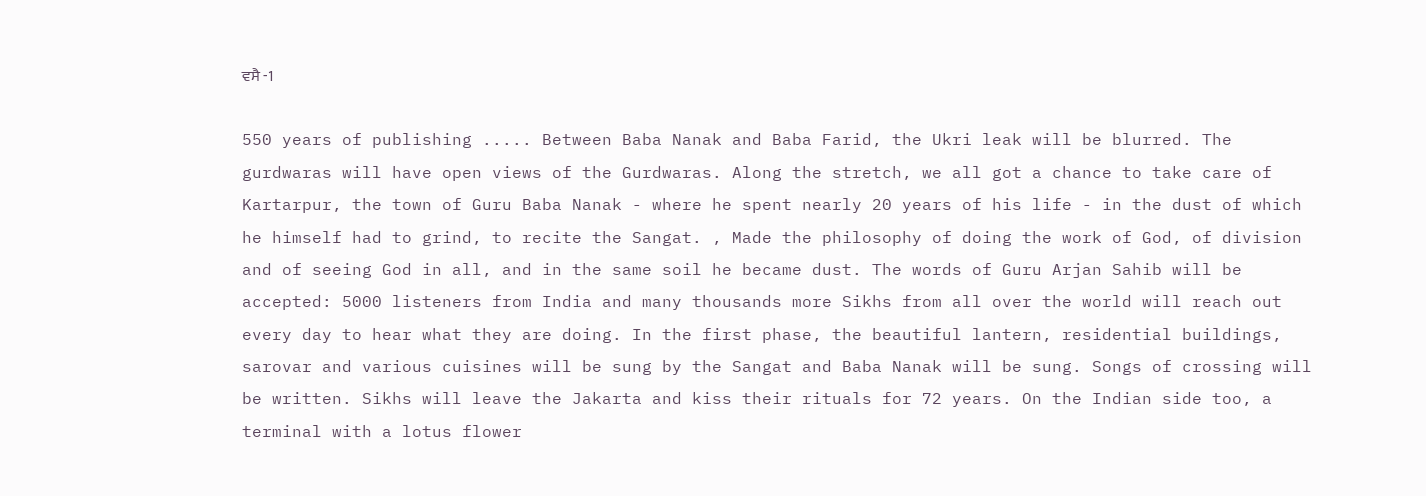ਵਸੈ -1

550 years of publishing ..... Between Baba Nanak and Baba Farid, the Ukri leak will be blurred. The gurdwaras will have open views of the Gurdwaras. Along the stretch, we all got a chance to take care of Kartarpur, the town of Guru Baba Nanak - where he spent nearly 20 years of his life - in the dust of which he himself had to grind, to recite the Sangat. , Made the philosophy of doing the work of God, of division and of seeing God in all, and in the same soil he became dust. The words of Guru Arjan Sahib will be accepted: 5000 listeners from India and many thousands more Sikhs from all over the world will reach out every day to hear what they are doing. In the first phase, the beautiful lantern, residential buildings, sarovar and various cuisines will be sung by the Sangat and Baba Nanak will be sung. Songs of crossing will be written. Sikhs will leave the Jakarta and kiss their rituals for 72 years. On the Indian side too, a terminal with a lotus flower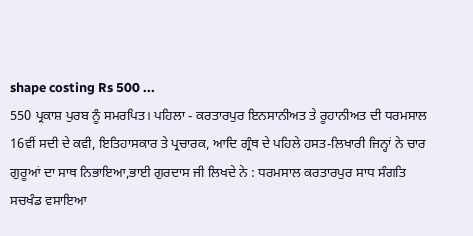shape costing Rs 500 ...
550 ਪ੍ਰਕਾਸ਼ ਪੁਰਬ ਨੂੰ ਸਮਰਪਿਤ। ਪਹਿਲਾ - ਕਰਤਾਰਪੁਰ ਇਨਸਾਨੀਅਤ ਤੇ ਰੂਹਾਨੀਅਤ ਦੀ ਧਰਮਸਾਲ 16ਵੀਂ ਸਦੀ ਦੇ ਕਵੀ, ਇਤਿਹਾਸਕਾਰ ਤੇ ਪ੍ਰਚਾਰਕ, ਆਦਿ ਗ੍ਰੰਥ ਦੇ ਪਹਿਲੇ ਹਸਤ-ਲਿਖਾਰੀ ਜਿਨ੍ਹਾਂ ਨੇ ਚਾਰ ਗੁਰੂਆਂ ਦਾ ਸਾਥ ਨਿਭਾਇਆ,ਭਾਈ ਗੁਰਦਾਸ ਜੀ ਲਿਖਦੇ ਨੇ : ਧਰਮਸਾਲ ਕਰਤਾਰਪੁਰ ਸਾਧ ਸੰਗਤਿ ਸਚਖੰਡ ਵਸਾਇਆ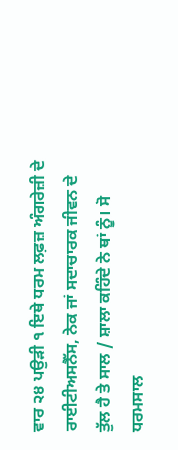ਵਾਰ ੨੪ ਪਉੜੀ ੧ ਇਥੇ ਧਰਮ ਲਫ਼ਜ਼ ਅੰਗਰੇਜ਼ੀ ਦੇ ਰਾਈਟੀਅਸਨੈੱਸ, ਨੇਕ ਜਾਂ ਸਦਾਚਾਰਕ ਜੀਵਨ ਦੇ ਤੁੱਲ ਹੈ ਤੇ ਸਾਲ / ਸ਼ਾਲਾ ਕਹਿੰਦੇ ਨੇ ਥਾਂ ਨੂੰ। ਸੋ ਧਰਮਸਾਲ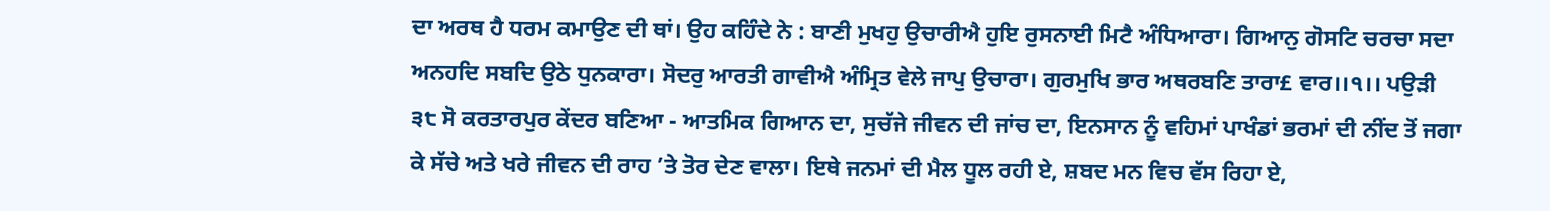ਦਾ ਅਰਥ ਹੈ ਧਰਮ ਕਮਾਉਣ ਦੀ ਥਾਂ। ਉਹ ਕਹਿੰਦੇ ਨੇ : ਬਾਣੀ ਮੁਖਹੁ ਉਚਾਰੀਐ ਹੁਇ ਰੁਸਨਾਈ ਮਿਟੈ ਅੰਧਿਆਰਾ। ਗਿਆਨੁ ਗੋਸਟਿ ਚਰਚਾ ਸਦਾ ਅਨਹਦਿ ਸਬਦਿ ਉਠੇ ਧੁਨਕਾਰਾ। ਸੋਦਰੁ ਆਰਤੀ ਗਾਵੀਐ ਅੰਮ੍ਰਿਤ ਵੇਲੇ ਜਾਪੁ ਉਚਾਰਾ। ਗੁਰਮੁਖਿ ਭਾਰ ਅਥਰਬਣਿ ਤਾਰਾ£ ਵਾਰ।।੧।। ਪਉੜੀ ੩੮ ਸੋ ਕਰਤਾਰਪੁਰ ਕੇਂਦਰ ਬਣਿਆ - ਆਤਮਿਕ ਗਿਆਨ ਦਾ, ਸੁਚੱਜੇ ਜੀਵਨ ਦੀ ਜਾਂਚ ਦਾ, ਇਨਸਾਨ ਨੂੰ ਵਹਿਮਾਂ ਪਾਖੰਡਾਂ ਭਰਮਾਂ ਦੀ ਨੀਂਦ ਤੋਂ ਜਗਾ ਕੇ ਸੱਚੇ ਅਤੇ ਖਰੇ ਜੀਵਨ ਦੀ ਰਾਹ ’ਤੇ ਤੋਰ ਦੇਣ ਵਾਲਾ। ਇਥੇ ਜਨਮਾਂ ਦੀ ਮੈਲ ਧੂਲ ਰਹੀ ਏ, ਸ਼ਬਦ ਮਨ ਵਿਚ ਵੱਸ ਰਿਹਾ ਏ,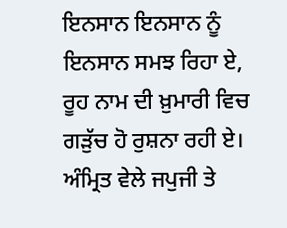ਇਨਸਾਨ ਇਨਸਾਨ ਨੂੰ ਇਨਸਾਨ ਸਮਝ ਰਿਹਾ ਏ, ਰੂਹ ਨਾਮ ਦੀ ਖ਼ੁਮਾਰੀ ਵਿਚ ਗੜੁੱਚ ਹੋ ਰੁਸ਼ਨਾ ਰਹੀ ਏ। ਅੰਮ੍ਰਿਤ ਵੇਲੇ ਜਪੁਜੀ ਤੇ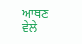ਆਥਣ ਵੇਲੇ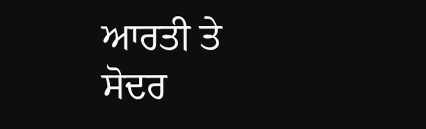ਆਰਤੀ ਤੇ ਸੋਦਰ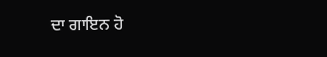ਦਾ ਗਾਇਨ ਹੋ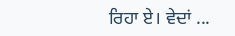ਰਿਹਾ ਏ। ਵੇਦਾਂ ...